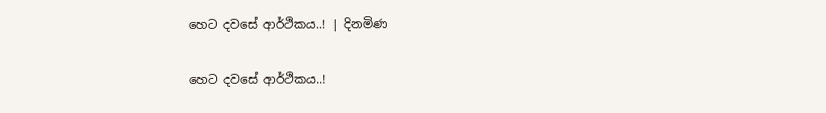හෙට දවසේ ආර්ථිකය..! | දිනමිණ

හෙට දවසේ ආර්ථිකය..!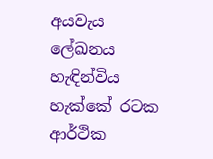අයවැය ලේඛනය හැඳින්විය හැක්කේ රටක ආර්ථික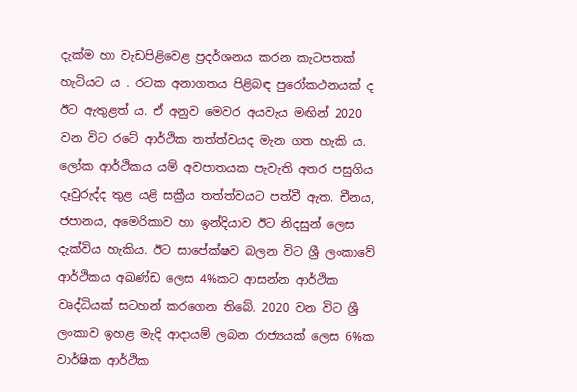දැක්ම හා වැඩපිළිවෙළ ප්‍රදර්ශනය කරන කැටපතක් හැටියට ය . රටක අනාගතය පිළිබඳ පුරෝකථනයක් ද ඊට ඇතුළත් ය. ඒ අනුව මෙවර අයවැය මඟින් 2020 වන විට රටේ ආර්ථික තත්ත්වයද මැන ගත හැකි ය. ලෝක ආර්ථිකය යම් අවපාතයක පැවැති අතර පසුගිය දෑවුරුද්ද තුළ යළි සක්‍රීය තත්ත්වයට පත්වී ඇත. චීනය, ජපානය, අමෙරිකාව හා ඉන්දියාව ඊට නිදසුන් ලෙස දැක්විය හැකිය. ඊට සාපේක්ෂව බලන විට ශ්‍රී ලංකාවේ ආර්ථිකය අඛණ්ඩ ලෙස 4%කට ආසන්න ආර්ථික වෘද්ධියක් සටහන් කරගෙන තිබේ. 2020 වන විට ශ්‍රී ලංකාව ඉහළ මැදි ආදායම් ලබන රාජ්‍යයක් ලෙස 6%ක වාර්ෂික ආර්ථික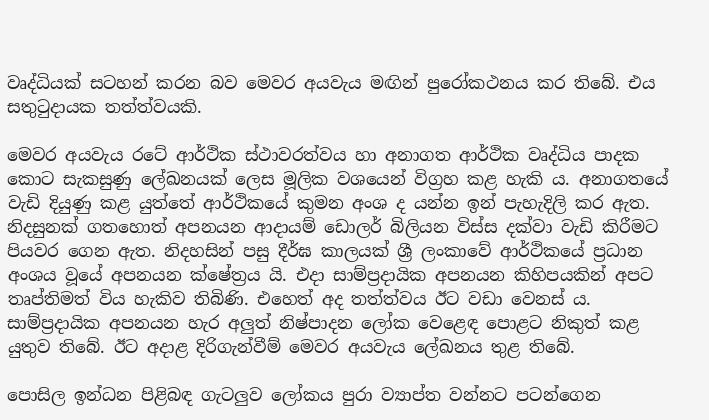වෘද්ධියක් සටහන් කරන බව මෙවර අයවැය මඟින් පුරෝකථනය කර තිබේ. එය සතුටුදායක තත්ත්වයකි.

මෙවර අයවැය රටේ ආර්ථික ස්ථාවරත්වය හා අනාගත ආර්ථික වෘද්ධිය පාදක කොට සැකසුණු ලේඛනයක් ලෙස මූලික වශයෙන් විග්‍රහ කළ හැකි ය. අනාගතයේ වැඩි දියුණු කළ යුත්තේ ආර්ථික‍යේ කුමන අංශ ද යන්න ඉන් පැහැදිලි කර ඇත. නිදසුනක් ගතහොත් අපනයන ආදායම් ඩොලර් බිලියන විස්ස දක්වා වැඩි කිරීමට පියවර ගෙන ඇත. නිදහසින් පසු දීර්ඝ කාලයක් ශ්‍රී ලංකාවේ ආර්ථිකයේ ප්‍රධාන අංශය වූයේ අපනයන ක්ෂේත්‍රය යි. එදා සාම්ප්‍රදායික අපනයන කිහිපයකින් අපට තෘප්තිමත් විය හැකිව තිබිණි. එහෙත් අද තත්ත්වය ඊට වඩා වෙනස් ය. සාම්ප්‍රදායික අපනයන හැර අලුත් නිෂ්පාදන ලෝක වෙළෙඳ පොළට නිකුත් කළ යුතුව තිබේ. ඊට අදාළ දිරිගැන්වීම් මෙවර අයවැය ලේඛනය තුළ තිබේ.

පොසිල ඉන්ධන පිළිබඳ ගැටලුව ලෝකය පුරා ව්‍යාප්ත වන්නට පටන්ගෙන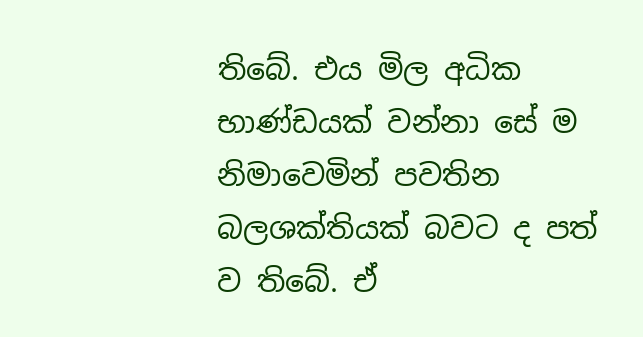තිබේ. එය මිල අධික භාණ්ඩයක් වන්නා සේ ම නිමාවෙමින් පවතින බලශක්තියක් බවට ද පත් ව තිබේ. ඒ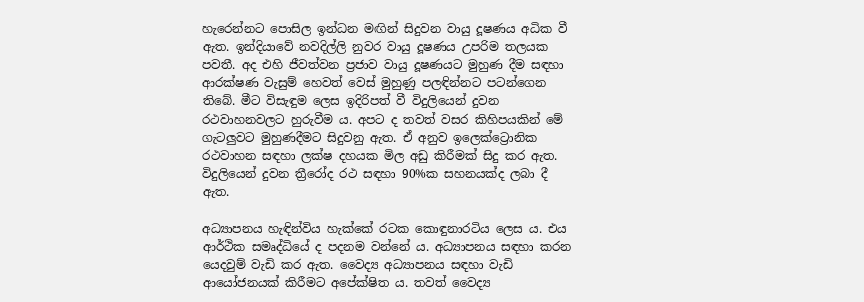හැරෙන්නට පොසිල ඉන්ධන මඟින් සිදුවන වායු දූෂණය අධික වී ඇත. ඉන්දියාවේ නවදිල්ලි නුවර වායු දූෂණය උපරිම තලයක පවතී. අද එහි ජීවත්වන ප්‍රජාව වායු දූෂණයට මුහුණ දීම සඳහා ආරක්ෂණ වැසුම් හෙවත් වෙස් මුහුණු පලඳින්නට පටන්ගෙන තිබේ. මීට විසැඳුම ලෙස ඉදිරිපත් වී විදුලියෙන් දුවන රථවාහනවලට හුරුවීම ය. අපට ද තවත් වසර කිහිපයකින් මේ ගැටලුවට මුහුණදීමට සිදුවනු ඇත. ඒ අනුව ඉලෙක්ට්‍රොනික රථවාහන සඳහා ලක්ෂ දහයක මිල අඩු කිරීමක් සිදු කර ඇත. විදුලියෙන් දුවන ත්‍රීරෝද රථ සඳහා 90%ක සහනයක්ද ලබා දී ඇත.

අධ්‍යාපනය හැඳින්විය හැක්කේ රටක කොඳුනාරටිය ලෙස ය. එය ආර්ථික සමෘද්ධියේ ද පදනම වන්නේ ය. අධ්‍යාපනය සඳහා කරන යෙදවුම් වැඩි කර ඇත. වෛද්‍ය අධ්‍යාපනය සඳහා වැඩි ආයෝජනයක් කිරීමට අපේක්ෂිත ය. තවත් වෛද්‍ය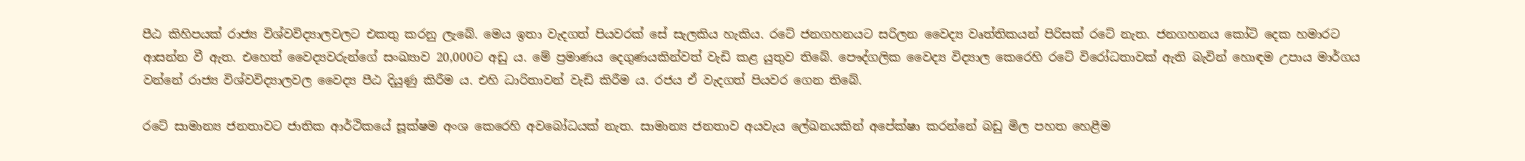පීඨ කිහිපයක් රාජ්‍ය විශ්වවිද්‍යාලවලට එකතු කරනු ලැබේ. මෙය ඉතා වැදගත් පියවරක් සේ සැලකිය හැකිය. රටේ ජනගහනයට සරිලන වෛද්‍ය වෘත්තිකයන් පිරිසක් රටේ නැත. ජනගහනය කෝටි දෙක හමාරට ආසන්න වී ඇත. එහෙත් වෛද්‍යවරුන්ගේ සංඛ්‍යාව 20,000ට අඩු ය. මේ ප්‍රමාණය දෙගුණයකින්වත් වැඩි කළ යුතුව තිබේ. පෞද්ගලික වෛද්‍ය විද්‍යාල කෙරෙහි රටේ විරෝධතාවක් ඇති බැවින් හොඳම උපාය මාර්ගය වන්නේ රාජ්‍ය විශ්වවිද්‍යාලවල වෛද්‍ය පීඨ දියුණු කිරීම ය. එහි ධාරිතාවන් වැඩි කිරීම ය. රජය ඒ වැදගත් පියවර ගෙන තිබේ.

රටේ සාමාන්‍ය ජනතාවට ජාතික ආර්ථිකයේ සූක්ෂම අංශ කෙරෙහි අවබෝධයක් නැත. සාමාන්‍ය ජනතාව අයවැය ලේඛනයකින් අපේක්ෂා කරන්නේ බඩු මිල පහත හෙළීම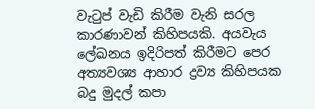වැටුප් වැඩි කිරීම වැනි සරල කාරණාවන් කිහිපයකි. අයවැය ලේඛනය ඉදිරිපත් කිරීමට පෙර අත්‍යවශ්‍ය ආහාර ද්‍රව්‍ය කිහිපයක බදු මුදල් කපා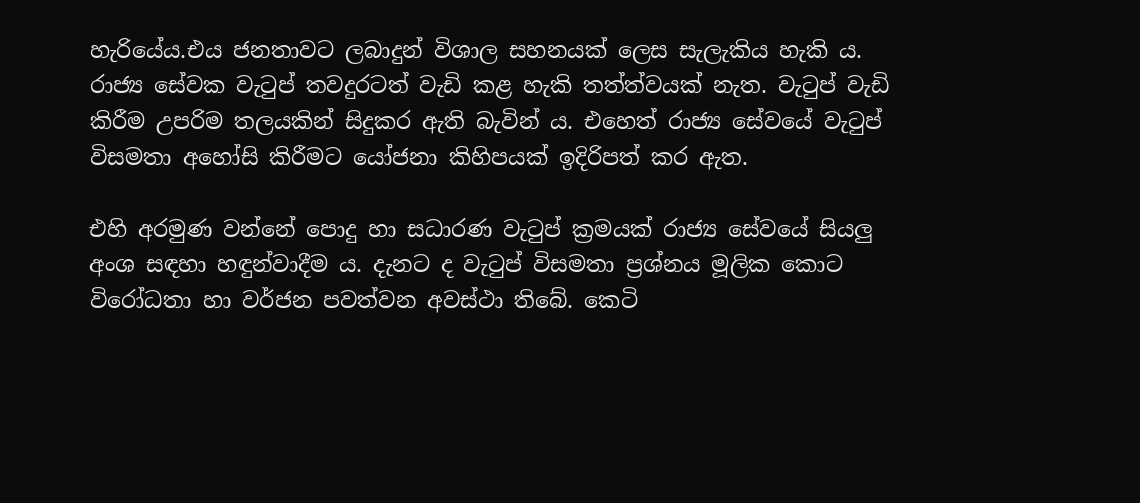හැරියේය.එය ජනතාවට ලබාදුන් විශාල සහනයක් ලෙස සැලැකිය හැකි ය. රාජ්‍ය සේවක වැටුප් තවදුරටත් වැඩි කළ හැකි තත්ත්වයක් නැත. වැටුප් වැඩි කිරීම උපරිම තලයකින් සිදුකර ඇති බැවින් ය. එහෙත් රාජ්‍ය සේවයේ වැටුප් විසමතා අහෝසි කිරීමට යෝජනා කිහිපයක් ඉදිරිපත් කර ඇත.

එහි අරමුණ වන්නේ පොදු හා සධාරණ වැටුප් ක්‍රමයක් රාජ්‍ය සේවයේ සියලු අංශ සඳහා හඳුන්වාදීම ය. දැනට ද වැටුප් විසමතා ප්‍රශ්නය මූලික කොට විරෝධතා හා වර්ජන පවත්වන අවස්ථා තිබේ. කෙටි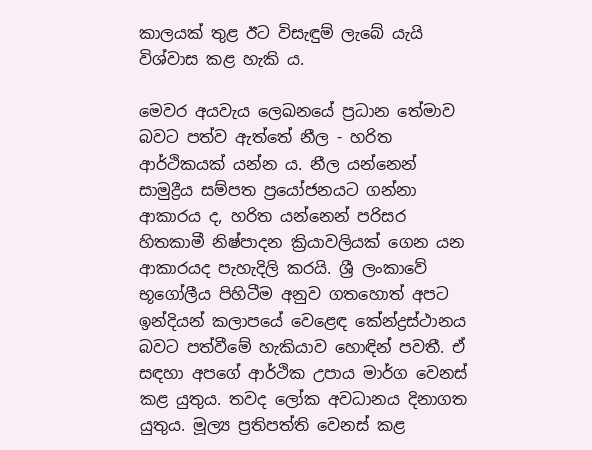කාලයක් තුළ ඊට විසැඳුම් ලැබේ යැයි විශ්වාස කළ හැකි ය.

මෙවර අයවැය ලෙඛනයේ ප්‍රධාන තේමාව බවට පත්ව ඇත්තේ නීල - හරිත ආර්ථිකයක් යන්න ය. නීල යන්නෙන් සාමුද්‍රීය සම්පත ප්‍රයෝජනයට ගන්නා ආකාරය ද, හරිත යන්නෙන් පරිසර හිතකාමී නිෂ්පාදන ක්‍රියාවලියක් ගෙන යන ආකාරයද පැහැදිලි කරයි. ශ්‍රී ලංකාවේ භූගෝලීය පිහිටීම අනුව ගතහොත් අපට ඉන්දියන් කලාපයේ වෙළෙඳ කේන්ද්‍රස්ථානය බවට පත්වීමේ හැකියාව හොඳින් පවතී. ඒ සඳහා අපගේ ආර්ථික උපාය මාර්ග වෙනස් කළ යුතුය. තවද ලෝක අවධානය දිනාගත යුතුය. මූල්‍ය ප්‍රතිපත්ති වෙනස් කළ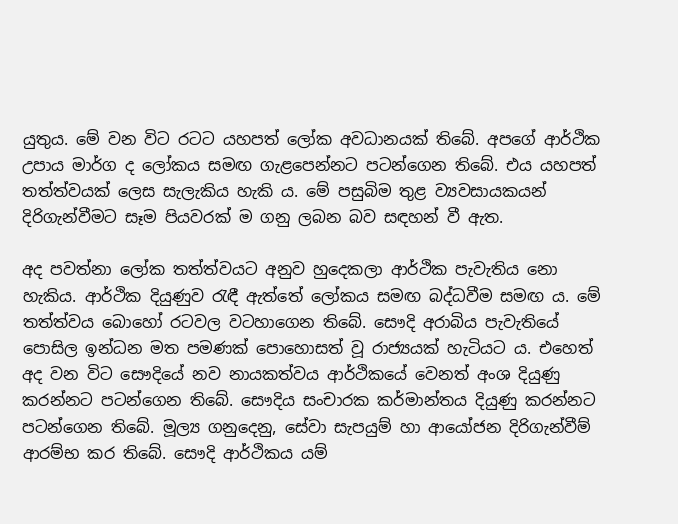යුතුය. මේ වන විට රටට යහපත් ලෝක අවධානයක් තිබේ. අපගේ ආර්ථික උපාය මාර්ග ද ලෝකය සමඟ ගැළපෙන්නට පටන්ගෙන තිබේ. එය යහපත් තත්ත්වයක් ලෙස සැලැකිය හැකි ය. මේ පසුබිම තුළ ව්‍යවසායකයන් දිරිගැන්වීමට සෑම පියවරක් ම ගනු ලබන බව සඳහන් වී ඇත.

අද පවත්නා ලෝක තත්ත්වයට අනුව හුදෙකලා ආර්ථික පැවැතිය නො හැකිය. ආර්ථික දියුණුව රැඳී ඇත්තේ ලෝකය සමඟ බද්ධවීම සමඟ ය. මේ තත්ත්වය බොහෝ රටවල වටහාගෙන තිබේ. සෞදි අරාබිය පැවැතියේ පොසිල ඉන්ධන මත පමණක් පොහොසත් වූ රාජ්‍යයක් හැටියට ය. එහෙත් අද වන විට සෞදියේ නව නායකත්වය ආර්ථිකයේ වෙනත් අංශ දියුණු කරන්නට පටන්ගෙන තිබේ. සෞදිය සංචාරක කර්මාන්තය දියුණු කරන්නට පටන්ගෙන තිබේ. මූල්‍ය ගනුදෙනු, සේවා සැපයුම් හා ආයෝජන දිරිගැන්වීම් ආරම්භ කර තිබේ. සෞදි ආර්ථිකය යම්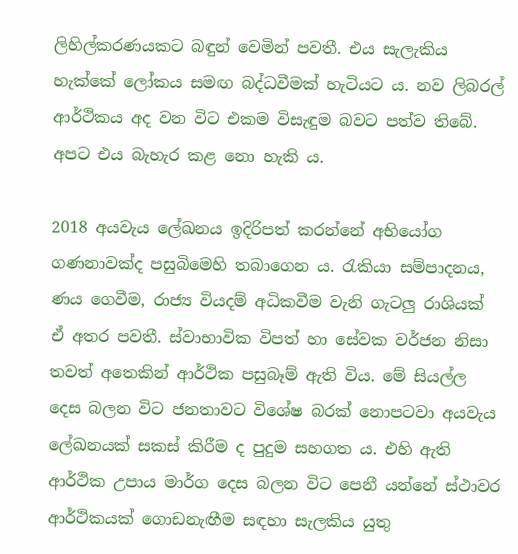ලිහිල්කරණයකට බඳුන් වෙමින් පවතී. එය සැලැකිය හැක්කේ ලෝකය සමඟ බද්ධවීමක් හැටියට ය. නව ලිබරල් ආර්ථිකය අද වන විට එකම විසැඳුම බවට පත්ව තිබේ. අපට එය බැහැර කළ නො හැකි ය.

2018 අයවැය ලේඛනය ඉදිරිපත් කරන්නේ අභියෝග ගණනාවක්ද පසුබිමෙහි තබාගෙන ය. රැකියා සම්පාදනය, ණය ගෙවීම, රාජ්‍ය වියදම් අධිකවීම වැනි ගැටලු රාශියක් ඒ අතර පවතී. ස්වාභාවික විපත් හා සේවක වර්ජන නිසා තවත් අතෙකින් ආර්ථික පසුබෑම් ඇති විය. මේ සියල්ල දෙස බලන විට ජනතාවට විශේෂ බරක් නොපටවා අයවැය ලේඛනයක් සකස් කිරීම ද පුදුම සහගත ය. එහි ඇති ආර්ථික උපාය මාර්ග දෙස බලන විට පෙනී යන්නේ ස්ථාවර ආර්ථිකයක් ගොඩනැඟීම සඳහා සැලකිය යුතු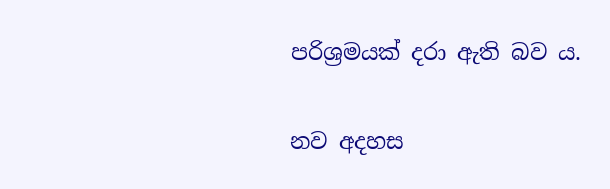පරිශ්‍රමයක් දරා ඇති බව ය.

නව අදහස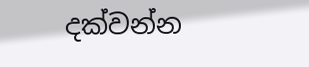දක්වන්න